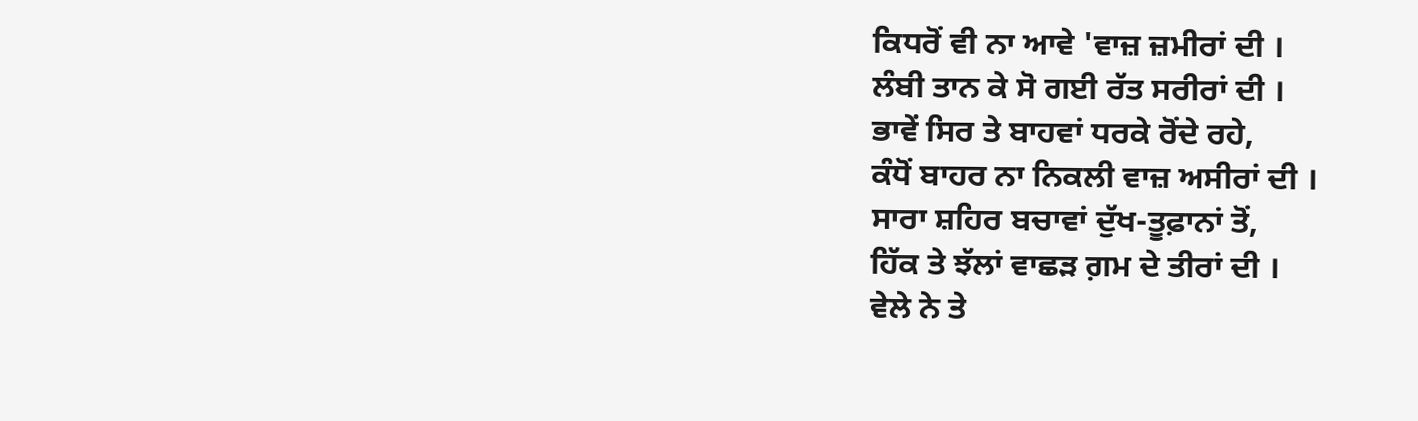ਕਿਧਰੋਂ ਵੀ ਨਾ ਆਵੇ 'ਵਾਜ਼ ਜ਼ਮੀਰਾਂ ਦੀ ।
ਲੰਬੀ ਤਾਨ ਕੇ ਸੋ ਗਈ ਰੱਤ ਸਰੀਰਾਂ ਦੀ ।
ਭਾਵੇਂ ਸਿਰ ਤੇ ਬਾਹਵਾਂ ਧਰਕੇ ਰੋਂਦੇ ਰਹੇ,
ਕੰਧੋਂ ਬਾਹਰ ਨਾ ਨਿਕਲੀ ਵਾਜ਼ ਅਸੀਰਾਂ ਦੀ ।
ਸਾਰਾ ਸ਼ਹਿਰ ਬਚਾਵਾਂ ਦੁੱਖ-ਤੂਫ਼ਾਨਾਂ ਤੋਂ,
ਹਿੱਕ ਤੇ ਝੱਲਾਂ ਵਾਛੜ ਗ਼ਮ ਦੇ ਤੀਰਾਂ ਦੀ ।
ਵੇਲੇ ਨੇ ਤੇ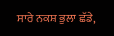ਸਾਰੇ ਨਕਸ਼ ਭੁਲਾ ਛੱਡੇ,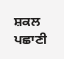ਸ਼ਕਲ ਪਛਾਣੀ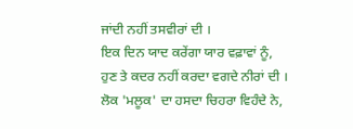ਜਾਂਦੀ ਨਹੀਂ ਤਸਵੀਰਾਂ ਦੀ ।
ਇਕ ਦਿਨ ਯਾਦ ਕਰੇਂਗਾ ਯਾਰ ਵਫ਼ਾਵਾਂ ਨੂੰ,
ਹੁਣ ਤੇ ਕਦਰ ਨਹੀਂ ਕਰਦਾ ਵਗਦੇ ਨੀਰਾਂ ਦੀ ।
ਲੋਕ 'ਮਲੂਕ' ਦਾ ਹਸਦਾ ਚਿਹਰਾ ਵਿਹੰਦੇ ਨੇ,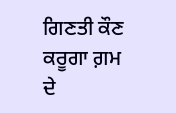ਗਿਣਤੀ ਕੌਣ ਕਰੂਗਾ ਗ਼ਮ ਦੇ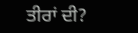ਤੀਰਾਂ ਦੀ?